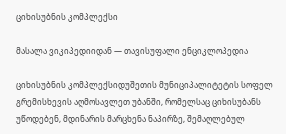ციხისუბნის კომპლექსი

მასალა ვიკიპედიიდან — თავისუფალი ენციკლოპედია

ციხისუბნის კომპლექსიდუშეთის მუნიციპალიტეტის სოფელ გრემისხევის აღმოსავლეთ უბანში, რომელსაც ციხისუბანს უწოდებენ, მდინარის მარცხენა ნაპირზე, შემაღლებულ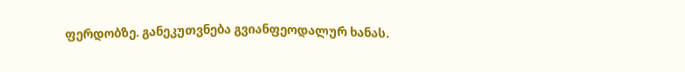ფერდობზე. განეკუთვნება გვიანფეოდალურ ხანას.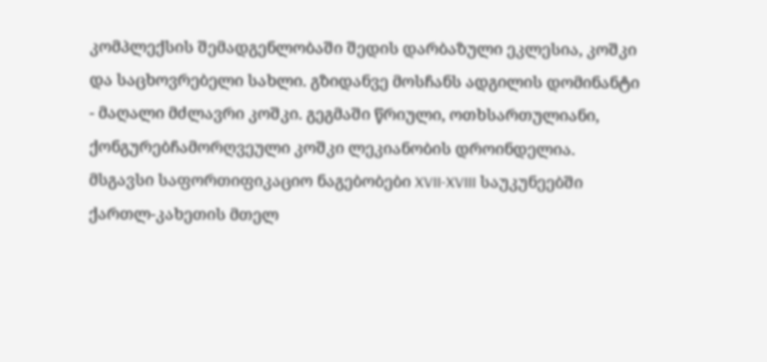კომპლექსის შემადგენლობაში შედის დარბაზული ეკლესია, კოშკი და საცხოვრებელი სახლი. გზიდანვე მოსჩანს ადგილის დომინანტი - მაღალი მძლავრი კოშკი. გეგმაში წრიული, ოთხსართულიანი, ქონგურებჩამორღვეული კოშკი ლეკიანობის დროინდელია. მსგავსი საფორთიფიკაციო ნაგებობები XVII-XVIII საუკუნეებში ქართლ-კახეთის მთელ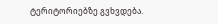ტერიტორიებზე გვხვდება.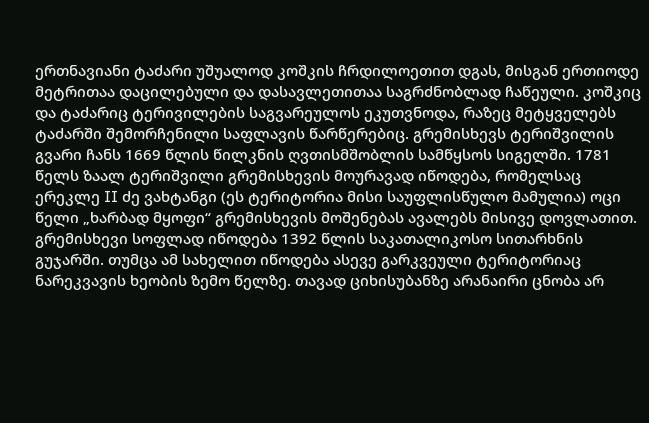ერთნავიანი ტაძარი უშუალოდ კოშკის ჩრდილოეთით დგას, მისგან ერთიოდე მეტრითაა დაცილებული და დასავლეთითაა საგრძნობლად ჩაწეული. კოშკიც და ტაძარიც ტერივილების საგვარეულოს ეკუთვნოდა, რაზეც მეტყველებს ტაძარში შემორჩენილი საფლავის წარწერებიც. გრემისხევს ტერიშვილის გვარი ჩანს 1669 წლის წილკნის ღვთისმშობლის სამწყსოს სიგელში. 1781 წელს ზაალ ტერიშვილი გრემისხევის მოურავად იწოდება, რომელსაც ერეკლე II ძე ვახტანგი (ეს ტერიტორია მისი საუფლისწულო მამულია) ოცი წელი „ხარბად მყოფი“ გრემისხევის მოშენებას ავალებს მისივე დოვლათით. გრემისხევი სოფლად იწოდება 1392 წლის საკათალიკოსო სითარხნის გუჯარში. თუმცა ამ სახელით იწოდება ასევე გარკვეული ტერიტორიაც ნარეკვავის ხეობის ზემო წელზე. თავად ციხისუბანზე არანაირი ცნობა არ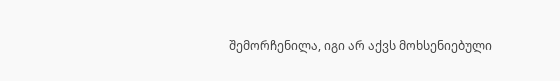შემორჩენილა, იგი არ აქვს მოხსენიებული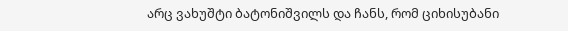არც ვახუშტი ბატონიშვილს და ჩანს, რომ ციხისუბანი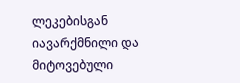ლეკებისგან იავარქმნილი და მიტოვებული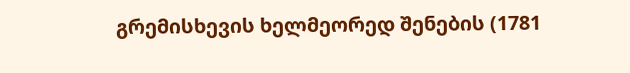გრემისხევის ხელმეორედ შენების (1781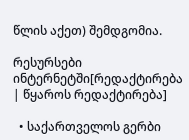წლის აქეთ) შემდგომია.

რესურსები ინტერნეტში[რედაქტირება | წყაროს რედაქტირება]

  • საქართველოს გერბი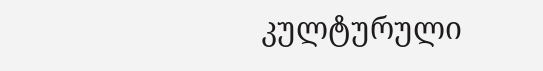კულტურული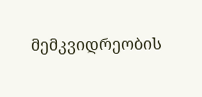მემკვიდრეობის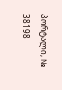პორტალი, № 38198